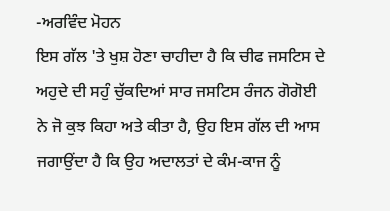-ਅਰਵਿੰਦ ਮੋਹਨ
ਇਸ ਗੱਲ 'ਤੇ ਖੁਸ਼ ਹੋਣਾ ਚਾਹੀਦਾ ਹੈ ਕਿ ਚੀਫ ਜਸਟਿਸ ਦੇ ਅਹੁਦੇ ਦੀ ਸਹੁੰ ਚੁੱਕਦਿਆਂ ਸਾਰ ਜਸਟਿਸ ਰੰਜਨ ਗੋਗੋਈ ਨੇ ਜੋ ਕੁਝ ਕਿਹਾ ਅਤੇ ਕੀਤਾ ਹੈ, ਉਹ ਇਸ ਗੱਲ ਦੀ ਆਸ ਜਗਾਉਂਦਾ ਹੈ ਕਿ ਉਹ ਅਦਾਲਤਾਂ ਦੇ ਕੰਮ-ਕਾਜ ਨੂੰ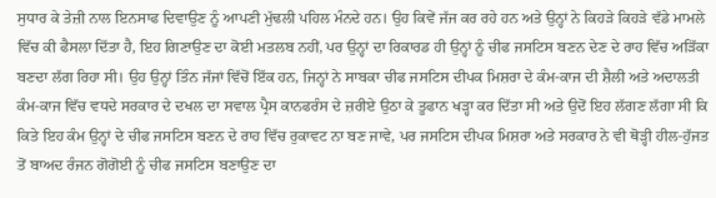ਸੁਧਾਰ ਕੇ ਤੇਜ਼ੀ ਨਾਲ ਇਨਸਾਫ ਦਿਵਾਉਣ ਨੂੰ ਆਪਣੀ ਮੁੱਢਲੀ ਪਹਿਲ ਮੰਨਦੇ ਹਨ। ਉਹ ਕਿਵੇਂ ਜੱਜ ਕਰ ਰਹੇ ਹਨ ਅਤੇ ਉਨ੍ਹਾਂ ਨੇ ਕਿਹੜੇ ਕਿਹੜੇ ਵੱਡੇ ਮਾਮਲੇ ਵਿੱਚ ਕੀ ਫੈਸਲਾ ਦਿੱਤਾ ਹੈ, ਇਹ ਗਿਣਾਉਣ ਦਾ ਕੋਈ ਮਤਲਬ ਨਹੀਂ, ਪਰ ਉਨ੍ਹਾਂ ਦਾ ਰਿਕਾਰਡ ਹੀ ਉਨ੍ਹਾਂ ਨੂੰ ਚੀਫ ਜਸਟਿਸ ਬਣਨ ਦੇਣ ਦੇ ਰਾਹ ਵਿੱਚ ਅੜਿੱਕਾ ਬਣਦਾ ਲੱਗ ਰਿਹਾ ਸੀ। ਉਹ ਉਨ੍ਹਾਂ ਤਿੰਨ ਜੱਜਾਂ ਵਿੱਚੋਂ ਇੱਕ ਹਨ, ਜਿਨ੍ਹਾਂ ਨੇ ਸਾਬਕਾ ਚੀਫ ਜਸਟਿਸ ਦੀਪਕ ਮਿਸ਼ਰਾ ਦੇ ਕੰਮ-ਕਾਜ ਦੀ ਸ਼ੈਲੀ ਅਤੇ ਅਦਾਲਤੀ ਕੰਮ-ਕਾਜ ਵਿੱਚ ਵਧਦੇ ਸਰਕਾਰ ਦੇ ਦਖਲ ਦਾ ਸਵਾਲ ਪ੍ਰੈਸ ਕਾਨਫਰੰਸ ਦੇ ਜ਼ਰੀਏ ਉਠਾ ਕੇ ਤੂਫਾਨ ਖੜ੍ਹਾ ਕਰ ਦਿੱਤਾ ਸੀ ਅਤੇ ਉਦੋਂ ਇਹ ਲੱਗਣ ਲੱਗਾ ਸੀ ਕਿ ਕਿਤੇ ਇਹ ਕੰਮ ਉਨ੍ਹਾਂ ਦੇ ਚੀਫ ਜਸਟਿਸ ਬਣਨ ਦੇ ਰਾਹ ਵਿੱਚ ਰੁਕਾਵਟ ਨਾ ਬਣ ਜਾਵੇ, ਪਰ ਜਸਟਿਸ ਦੀਪਕ ਮਿਸ਼ਰਾ ਅਤੇ ਸਰਕਾਰ ਨੇ ਵੀ ਥੋੜ੍ਹੀ ਹੀਲ-ਹੁੱਜਤ ਤੋਂ ਬਾਅਦ ਰੰਜਨ ਗੋਗੋਈ ਨੂੰ ਚੀਫ ਜਸਟਿਸ ਬਣਾਉਣ ਦਾ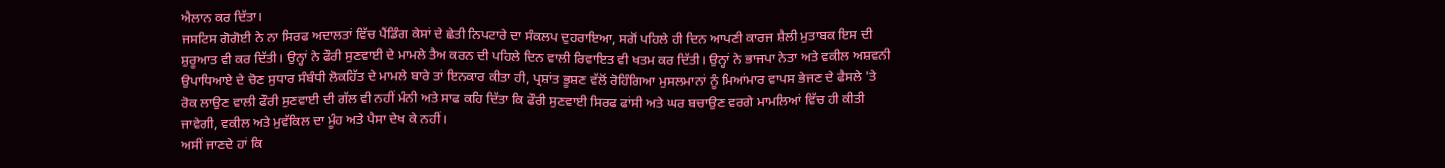ਐਲਾਨ ਕਰ ਦਿੱਤਾ।
ਜਸਟਿਸ ਗੋਗੋਈ ਨੇ ਨਾ ਸਿਰਫ ਅਦਾਲਤਾਂ ਵਿੱਚ ਪੈਂਡਿੰਗ ਕੇਸਾਂ ਦੇ ਛੇਤੀ ਨਿਪਟਾਰੇ ਦਾ ਸੰਕਲਪ ਦੁਹਰਾਇਆ, ਸਗੋਂ ਪਹਿਲੇ ਹੀ ਦਿਨ ਆਪਣੀ ਕਾਰਜ ਸ਼ੈਲੀ ਮੁਤਾਬਕ ਇਸ ਦੀ ਸ਼ੁਰੂਆਤ ਵੀ ਕਰ ਦਿੱਤੀ। ਉਨ੍ਹਾਂ ਨੇ ਫੌਰੀ ਸੁਣਵਾਈ ਦੇ ਮਾਮਲੇ ਤੈਅ ਕਰਨ ਦੀ ਪਹਿਲੇ ਦਿਨ ਵਾਲੀ ਰਿਵਾਇਤ ਵੀ ਖਤਮ ਕਰ ਦਿੱਤੀ। ਉਨ੍ਹਾਂ ਨੇ ਭਾਜਪਾ ਨੇਤਾ ਅਤੇ ਵਕੀਲ ਅਸ਼ਵਨੀ ਉਪਾਧਿਆਏ ਦੇ ਚੋਣ ਸੁਧਾਰ ਸੰਬੰਧੀ ਲੋਕਹਿੱਤ ਦੇ ਮਾਮਲੇ ਬਾਰੇ ਤਾਂ ਇਨਕਾਰ ਕੀਤਾ ਹੀ, ਪ੍ਰਸ਼ਾਂਤ ਭੂਸ਼ਣ ਵੱਲੋਂ ਰੋਹਿੰਗਿਆ ਮੁਸਲਮਾਨਾਂ ਨੂੰ ਮਿਆਂਮਾਰ ਵਾਪਸ ਭੇਜਣ ਦੇ ਫੈਸਲੇ 'ਤੇ ਰੋਕ ਲਾਉਣ ਵਾਲੀ ਫੌਰੀ ਸੁਣਵਾਈ ਦੀ ਗੱਲ ਵੀ ਨਹੀਂ ਮੰਨੀ ਅਤੇ ਸਾਫ ਕਹਿ ਦਿੱਤਾ ਕਿ ਫੌਰੀ ਸੁਣਵਾਈ ਸਿਰਫ ਫਾਂਸੀ ਅਤੇ ਘਰ ਬਚਾਉਣ ਵਰਗੇ ਮਾਮਲਿਆਂ ਵਿੱਚ ਹੀ ਕੀਤੀ ਜਾਵੇਗੀ, ਵਕੀਲ ਅਤੇ ਮੁਵੱਕਿਲ ਦਾ ਮੂੰਹ ਅਤੇ ਪੈਸਾ ਦੇਖ ਕੇ ਨਹੀਂ।
ਅਸੀਂ ਜਾਣਦੇ ਹਾਂ ਕਿ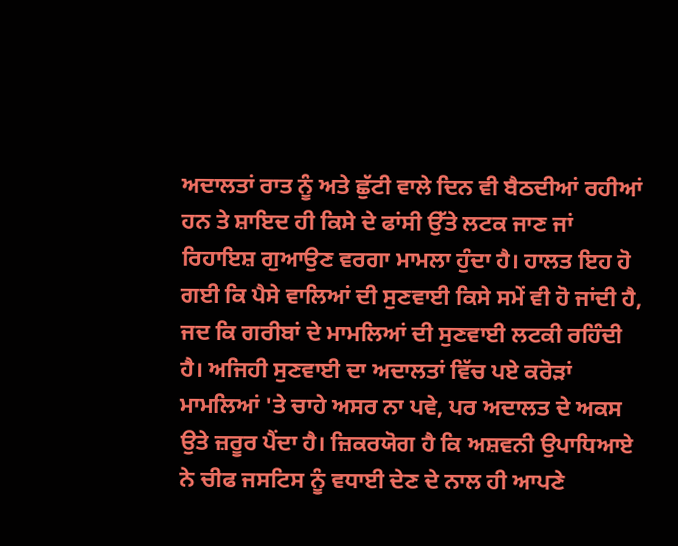ਅਦਾਲਤਾਂ ਰਾਤ ਨੂੰ ਅਤੇ ਛੁੱਟੀ ਵਾਲੇ ਦਿਨ ਵੀ ਬੈਠਦੀਆਂ ਰਹੀਆਂ ਹਨ ਤੇ ਸ਼ਾਇਦ ਹੀ ਕਿਸੇ ਦੇ ਫਾਂਸੀ ਉੱਤੇ ਲਟਕ ਜਾਣ ਜਾਂ ਰਿਹਾਇਸ਼ ਗੁਆਉਣ ਵਰਗਾ ਮਾਮਲਾ ਹੁੰਦਾ ਹੈ। ਹਾਲਤ ਇਹ ਹੋ ਗਈ ਕਿ ਪੈਸੇ ਵਾਲਿਆਂ ਦੀ ਸੁਣਵਾਈ ਕਿਸੇ ਸਮੇਂ ਵੀ ਹੋ ਜਾਂਦੀ ਹੈ, ਜਦ ਕਿ ਗਰੀਬਾਂ ਦੇ ਮਾਮਲਿਆਂ ਦੀ ਸੁਣਵਾਈ ਲਟਕੀ ਰਹਿੰਦੀ ਹੈ। ਅਜਿਹੀ ਸੁਣਵਾਈ ਦਾ ਅਦਾਲਤਾਂ ਵਿੱਚ ਪਏ ਕਰੋੜਾਂ ਮਾਮਲਿਆਂ 'ਤੇ ਚਾਹੇ ਅਸਰ ਨਾ ਪਵੇ, ਪਰ ਅਦਾਲਤ ਦੇ ਅਕਸ ਉਤੇ ਜ਼ਰੂਰ ਪੈਂਦਾ ਹੈ। ਜ਼ਿਕਰਯੋਗ ਹੈ ਕਿ ਅਸ਼ਵਨੀ ਉਪਾਧਿਆਏ ਨੇ ਚੀਫ ਜਸਟਿਸ ਨੂੰ ਵਧਾਈ ਦੇਣ ਦੇ ਨਾਲ ਹੀ ਆਪਣੇ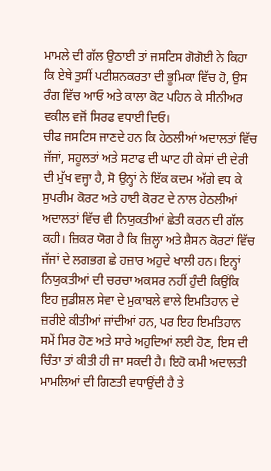ਮਾਮਲੇ ਦੀ ਗੱਲ ਉਠਾਈ ਤਾਂ ਜਸਟਿਸ ਗੋਗੋਈ ਨੇ ਕਿਹਾ ਕਿ ਏਥੇ ਤੁਸੀਂ ਪਟੀਸ਼ਨਕਰਤਾ ਦੀ ਭੂਮਿਕਾ ਵਿੱਚ ਹੋ, ਉਸ ਰੰਗ ਵਿੱਚ ਆਓ ਅਤੇ ਕਾਲਾ ਕੋਟ ਪਹਿਨ ਕੇ ਸੀਨੀਅਰ ਵਕੀਲ ਵਜੋਂ ਸਿਰਫ ਵਧਾਈ ਦਿਓ।
ਚੀਫ ਜਸਟਿਸ ਜਾਣਦੇ ਹਨ ਕਿ ਹੇਠਲੀਆਂ ਅਦਾਲਤਾਂ ਵਿੱਚ ਜੱਜਾਂ, ਸਹੂਲਤਾਂ ਅਤੇ ਸਟਾਫ ਦੀ ਘਾਟ ਹੀ ਕੇਸਾਂ ਦੀ ਦੇਰੀ ਦੀ ਮੁੱਖ ਵਜ੍ਹਾ ਹੈ, ਸੋ ਉਨ੍ਹਾਂ ਨੇ ਇੱਕ ਕਦਮ ਅੱਗੇ ਵਧ ਕੇ ਸੁਪਰੀਮ ਕੋਰਟ ਅਤੇ ਹਾਈ ਕੋਰਟ ਦੇ ਨਾਲ ਹੇਠਲੀਆਂ ਅਦਾਲਤਾਂ ਵਿੱਚ ਵੀ ਨਿਯੁਕਤੀਆਂ ਛੇਤੀ ਕਰਨ ਦੀ ਗੱਲ ਕਹੀ। ਜ਼ਿਕਰ ਯੋਗ ਹੈ ਕਿ ਜ਼ਿਲ੍ਹਾ ਅਤੇ ਸ਼ੈਸਨ ਕੋਰਟਾਂ ਵਿੱਚ ਜੱਜਾਂ ਦੇ ਲਗਭਗ ਛੇ ਹਜ਼ਾਰ ਅਹੁਦੇ ਖਾਲੀ ਹਨ। ਇਨ੍ਹਾਂ ਨਿਯੁਕਤੀਆਂ ਦੀ ਚਰਚਾ ਅਕਸਰ ਨਹੀਂ ਹੁੰਦੀ ਕਿਉਂਕਿ ਇਹ ਜੁਡੀਸ਼ਲ ਸੇਵਾ ਦੇ ਮੁਕਾਬਲੇ ਵਾਲੇ ਇਮਤਿਹਾਨ ਦੇ ਜ਼ਰੀਏ ਕੀਤੀਆਂ ਜਾਂਦੀਆਂ ਹਨ, ਪਰ ਇਹ ਇਮਤਿਹਾਨ ਸਮੇਂ ਸਿਰ ਹੋਣ ਅਤੇ ਸਾਰੇ ਅਹੁਦਿਆਂ ਲਈ ਹੋਣ, ਇਸ ਦੀ ਚਿੰਤਾ ਤਾਂ ਕੀਤੀ ਹੀ ਜਾ ਸਕਦੀ ਹੈ। ਇਹੋ ਕਮੀ ਅਦਾਲਤੀ ਮਾਮਲਿਆਂ ਦੀ ਗਿਣਤੀ ਵਧਾਉਂਦੀ ਹੈ ਤੇ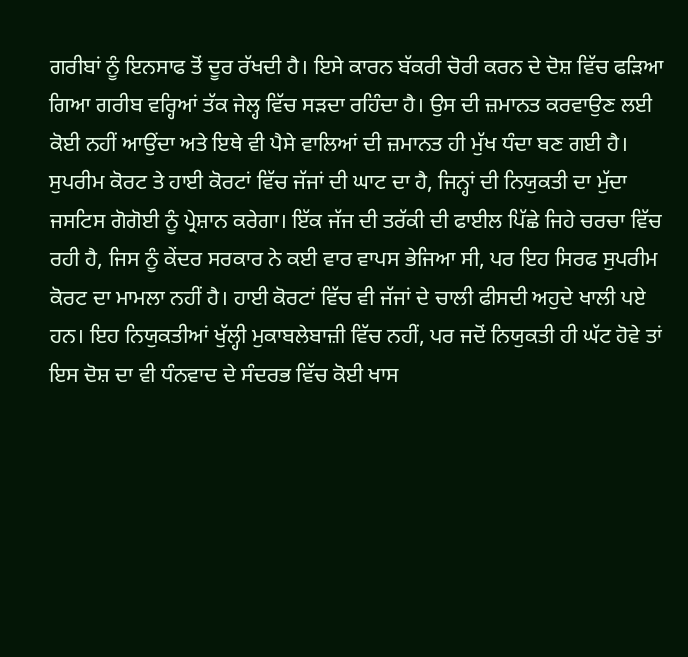ਗਰੀਬਾਂ ਨੂੰ ਇਨਸਾਫ ਤੋਂ ਦੂਰ ਰੱਖਦੀ ਹੈ। ਇਸੇ ਕਾਰਨ ਬੱਕਰੀ ਚੋਰੀ ਕਰਨ ਦੇ ਦੋਸ਼ ਵਿੱਚ ਫੜਿਆ ਗਿਆ ਗਰੀਬ ਵਰ੍ਹਿਆਂ ਤੱਕ ਜੇਲ੍ਹ ਵਿੱਚ ਸੜਦਾ ਰਹਿੰਦਾ ਹੈ। ਉਸ ਦੀ ਜ਼ਮਾਨਤ ਕਰਵਾਉਣ ਲਈ ਕੋਈ ਨਹੀਂ ਆਉਂਦਾ ਅਤੇ ਇਥੇ ਵੀ ਪੈਸੇ ਵਾਲਿਆਂ ਦੀ ਜ਼ਮਾਨਤ ਹੀ ਮੁੱਖ ਧੰਦਾ ਬਣ ਗਈ ਹੈ।
ਸੁਪਰੀਮ ਕੋਰਟ ਤੇ ਹਾਈ ਕੋਰਟਾਂ ਵਿੱਚ ਜੱਜਾਂ ਦੀ ਘਾਟ ਦਾ ਹੈ, ਜਿਨ੍ਹਾਂ ਦੀ ਨਿਯੁਕਤੀ ਦਾ ਮੁੱਦਾ ਜਸਟਿਸ ਗੋਗੋਈ ਨੂੰ ਪ੍ਰੇਸ਼ਾਨ ਕਰੇਗਾ। ਇੱਕ ਜੱਜ ਦੀ ਤਰੱਕੀ ਦੀ ਫਾਈਲ ਪਿੱਛੇ ਜਿਹੇ ਚਰਚਾ ਵਿੱਚ ਰਹੀ ਹੈ, ਜਿਸ ਨੂੰ ਕੇਂਦਰ ਸਰਕਾਰ ਨੇ ਕਈ ਵਾਰ ਵਾਪਸ ਭੇਜਿਆ ਸੀ, ਪਰ ਇਹ ਸਿਰਫ ਸੁਪਰੀਮ ਕੋਰਟ ਦਾ ਮਾਮਲਾ ਨਹੀਂ ਹੈ। ਹਾਈ ਕੋਰਟਾਂ ਵਿੱਚ ਵੀ ਜੱਜਾਂ ਦੇ ਚਾਲੀ ਫੀਸਦੀ ਅਹੁਦੇ ਖਾਲੀ ਪਏ ਹਨ। ਇਹ ਨਿਯੁਕਤੀਆਂ ਖੁੱਲ੍ਹੀ ਮੁਕਾਬਲੇਬਾਜ਼ੀ ਵਿੱਚ ਨਹੀਂ, ਪਰ ਜਦੋਂ ਨਿਯੁਕਤੀ ਹੀ ਘੱਟ ਹੋਵੇ ਤਾਂ ਇਸ ਦੋਸ਼ ਦਾ ਵੀ ਧੰਨਵਾਦ ਦੇ ਸੰਦਰਭ ਵਿੱਚ ਕੋਈ ਖਾਸ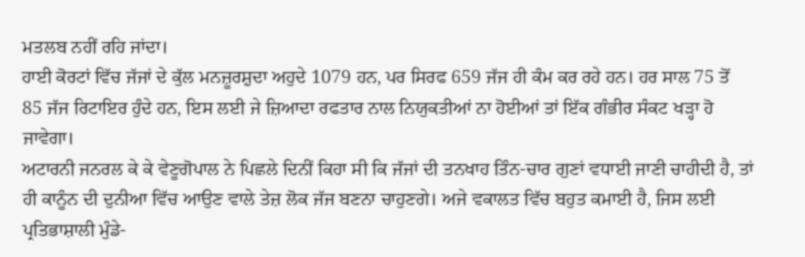ਮਤਲਬ ਨਹੀਂ ਰਹਿ ਜਾਂਦਾ।
ਹਾਈ ਕੋਰਟਾਂ ਵਿੱਚ ਜੱਜਾਂ ਦੇ ਕੁੱਲ ਮਨਜ਼ੂਰਸ਼ੁਦਾ ਅਹੁਦੇ 1079 ਹਨ, ਪਰ ਸਿਰਫ 659 ਜੱਜ ਹੀ ਕੰਮ ਕਰ ਰਹੇ ਹਨ। ਹਰ ਸਾਲ 75 ਤੋਂ 85 ਜੱਜ ਰਿਟਾਇਰ ਹੁੰਦੇ ਹਨ, ਇਸ ਲਈ ਜੇ ਜ਼ਿਆਦਾ ਰਫਤਾਰ ਨਾਲ ਨਿਯੁਕਤੀਆਂ ਨਾ ਹੋਈਆਂ ਤਾਂ ਇੱਕ ਗੰਭੀਰ ਸੰਕਟ ਖੜ੍ਹਾ ਹੋ ਜਾਵੇਗਾ।
ਅਟਾਰਨੀ ਜਨਰਲ ਕੇ ਕੇ ਵੇਣੂਗੋਪਾਲ ਨੇ ਪਿਛਲੇ ਦਿਨੀਂ ਕਿਹਾ ਸੀ ਕਿ ਜੱਜਾਂ ਦੀ ਤਨਖਾਹ ਤਿੰਨ-ਚਾਰ ਗੁਣਾਂ ਵਧਾਈ ਜਾਣੀ ਚਾਹੀਦੀ ਹੈ, ਤਾਂ ਹੀ ਕਾਨੂੰਨ ਦੀ ਦੁਨੀਆ ਵਿੱਚ ਆਉਣ ਵਾਲੇ ਤੇਜ਼ ਲੋਕ ਜੱਜ ਬਣਨਾ ਚਾਹੁਣਗੇ। ਅਜੇ ਵਕਾਲਤ ਵਿੱਚ ਬਹੁਤ ਕਮਾਈ ਹੈ, ਜਿਸ ਲਈ ਪ੍ਰਤਿਭਾਸ਼ਾਲੀ ਮੁੰਡੇ-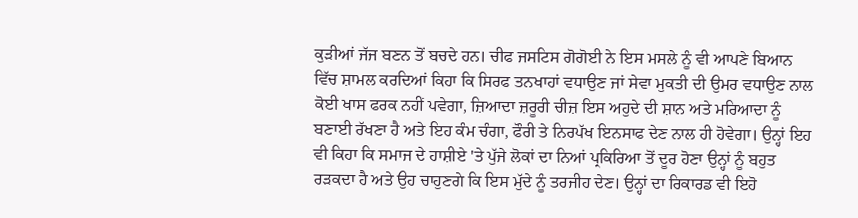ਕੁੜੀਆਂ ਜੱਜ ਬਣਨ ਤੋਂ ਬਚਦੇ ਹਨ। ਚੀਫ ਜਸਟਿਸ ਗੋਗੋਈ ਨੇ ਇਸ ਮਸਲੇ ਨੂੰ ਵੀ ਆਪਣੇ ਬਿਆਨ ਵਿੱਚ ਸ਼ਾਮਲ ਕਰਦਿਆਂ ਕਿਹਾ ਕਿ ਸਿਰਫ ਤਨਖਾਹਾਂ ਵਧਾਉਣ ਜਾਂ ਸੇਵਾ ਮੁਕਤੀ ਦੀ ਉਮਰ ਵਧਾਉਣ ਨਾਲ ਕੋਈ ਖਾਸ ਫਰਕ ਨਹੀਂ ਪਵੇਗਾ, ਜ਼ਿਆਦਾ ਜ਼ਰੂਰੀ ਚੀਜ਼ ਇਸ ਅਹੁਦੇ ਦੀ ਸ਼ਾਨ ਅਤੇ ਮਰਿਆਦਾ ਨੂੰ ਬਣਾਈ ਰੱਖਣਾ ਹੈ ਅਤੇ ਇਹ ਕੰਮ ਚੰਗਾ, ਫੌਰੀ ਤੇ ਨਿਰਪੱਖ ਇਨਸਾਫ ਦੇਣ ਨਾਲ ਹੀ ਹੋਵੇਗਾ। ਉਨ੍ਹਾਂ ਇਹ ਵੀ ਕਿਹਾ ਕਿ ਸਮਾਜ ਦੇ ਹਾਸ਼ੀਏ 'ਤੇ ਪੁੱਜੇ ਲੋਕਾਂ ਦਾ ਨਿਆਂ ਪ੍ਰਕਿਰਿਆ ਤੋਂ ਦੂਰ ਹੋਣਾ ਉਨ੍ਹਾਂ ਨੂੰ ਬਹੁਤ ਰੜਕਦਾ ਹੈ ਅਤੇ ਉਹ ਚਾਹੁਣਗੇ ਕਿ ਇਸ ਮੁੱਦੇ ਨੂੰ ਤਰਜੀਹ ਦੇਣ। ਉਨ੍ਹਾਂ ਦਾ ਰਿਕਾਰਡ ਵੀ ਇਹੋ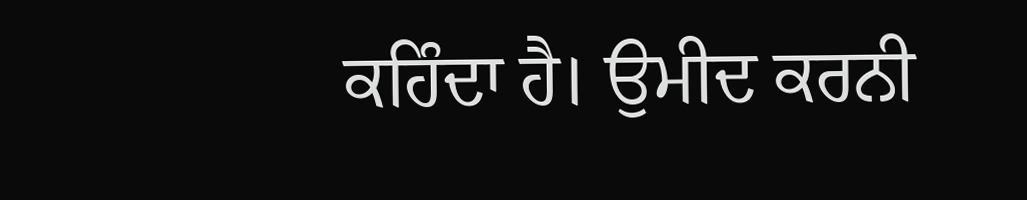ਕਹਿੰਦਾ ਹੈ। ਉਮੀਦ ਕਰਨੀ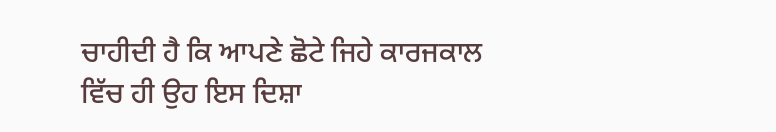ਚਾਹੀਦੀ ਹੈ ਕਿ ਆਪਣੇ ਛੋਟੇ ਜਿਹੇ ਕਾਰਜਕਾਲ ਵਿੱਚ ਹੀ ਉਹ ਇਸ ਦਿਸ਼ਾ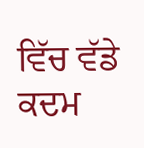ਵਿੱਚ ਵੱਡੇ ਕਦਮ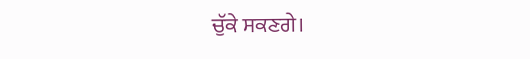ਚੁੱਕੇ ਸਕਣਗੇ।